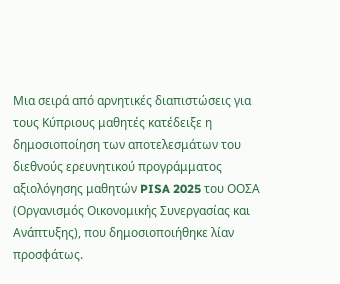Μια σειρά από αρνητικές διαπιστώσεις για τους Κύπριους μαθητές κατέδειξε η δημοσιοποίηση των αποτελεσμάτων του διεθνούς ερευνητικού προγράμματος αξιολόγησης μαθητών PISA 2025 του ΟΟΣΑ (Οργανισμός Οικονομικής Συνεργασίας και Ανάπτυξης), που δημοσιοποιήθηκε λίαν προσφάτως.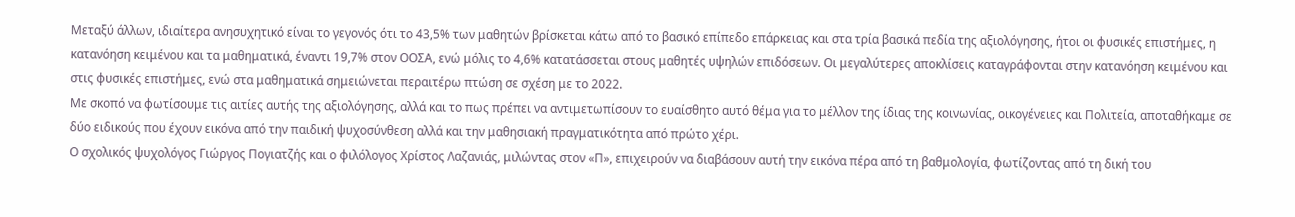Mεταξύ άλλων, ιδιαίτερα ανησυχητικό είναι το γεγονός ότι το 43,5% των μαθητών βρίσκεται κάτω από το βασικό επίπεδο επάρκειας και στα τρία βασικά πεδία της αξιολόγησης, ήτοι οι φυσικές επιστήμες, η κατανόηση κειμένου και τα μαθηματικά, έναντι 19,7% στον ΟΟΣΑ, ενώ μόλις το 4,6% κατατάσσεται στους μαθητές υψηλών επιδόσεων. Οι μεγαλύτερες αποκλίσεις καταγράφονται στην κατανόηση κειμένου και στις φυσικές επιστήμες, ενώ στα μαθηματικά σημειώνεται περαιτέρω πτώση σε σχέση με το 2022.
Με σκοπό να φωτίσουμε τις αιτίες αυτής της αξιολόγησης, αλλά και το πως πρέπει να αντιμετωπίσουν το ευαίσθητο αυτό θέμα για το μέλλον της ίδιας της κοινωνίας, οικογένειες και Πολιτεία, αποταθήκαμε σε δύο ειδικούς που έχουν εικόνα από την παιδική ψυχοσύνθεση αλλά και την μαθησιακή πραγματικότητα από πρώτο χέρι.
Ο σχολικός ψυχολόγος Γιώργος Πογιατζής και ο φιλόλογος Χρίστος Λαζανιάς, μιλώντας στον «Π», επιχειρούν να διαβάσουν αυτή την εικόνα πέρα από τη βαθμολογία, φωτίζοντας από τη δική του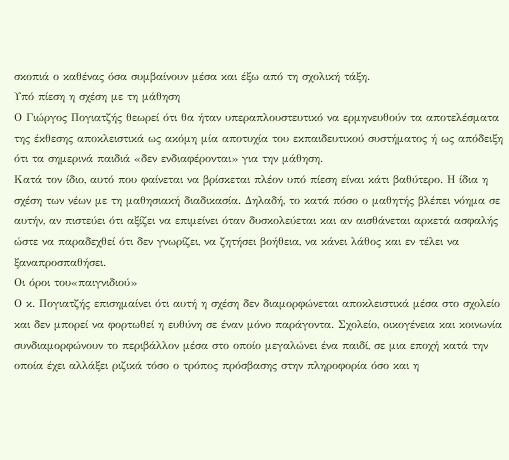σκοπιά ο καθένας όσα συμβαίνουν μέσα και έξω από τη σχολική τάξη.
Υπό πίεση η σχέση με τη μάθηση
Ο Γιώργος Πογιατζής θεωρεί ότι θα ήταν υπεραπλουστευτικό να ερμηνευθούν τα αποτελέσματα της έκθεσης αποκλειστικά ως ακόμη μία αποτυχία του εκπαιδευτικού συστήματος ή ως απόδειξη ότι τα σημερινά παιδιά «δεν ενδιαφέρονται» για την μάθηση.
Κατά τον ίδιο, αυτό που φαίνεται να βρίσκεται πλέον υπό πίεση είναι κάτι βαθύτερο. Η ίδια η σχέση των νέων με τη μαθησιακή διαδικασία. Δηλαδή, το κατά πόσο ο μαθητής βλέπει νόημα σε αυτήν, αν πιστεύει ότι αξίζει να επιμείνει όταν δυσκολεύεται και αν αισθάνεται αρκετά ασφαλής ώστε να παραδεχθεί ότι δεν γνωρίζει, να ζητήσει βοήθεια, να κάνει λάθος και εν τέλει να ξαναπροσπαθήσει.
Οι όροι του«παιγνιδιού»
Ο κ. Πογιατζής επισημαίνει ότι αυτή η σχέση δεν διαμορφώνεται αποκλειστικά μέσα στο σχολείο και δεν μπορεί να φορτωθεί η ευθύνη σε έναν μόνο παράγοντα. Σχολείο, οικογένεια και κοινωνία συνδιαμορφώνουν το περιβάλλον μέσα στο οποίο μεγαλώνει ένα παιδί, σε μια εποχή κατά την οποία έχει αλλάξει ριζικά τόσο ο τρόπος πρόσβασης στην πληροφορία όσο και η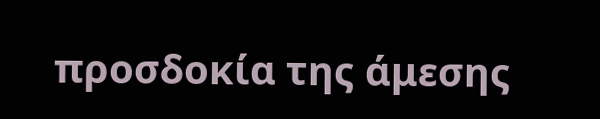προσδοκία της άμεσης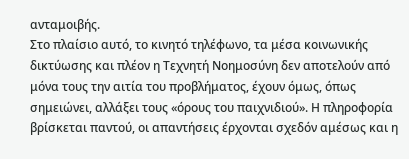ανταμοιβής.
Στο πλαίσιο αυτό, το κινητό τηλέφωνο, τα μέσα κοινωνικής δικτύωσης και πλέον η Τεχνητή Νοημοσύνη δεν αποτελούν από μόνα τους την αιτία του προβλήματος, έχουν όμως, όπως σημειώνει, αλλάξει τους «όρους του παιχνιδιού». Η πληροφορία βρίσκεται παντού, οι απαντήσεις έρχονται σχεδόν αμέσως και η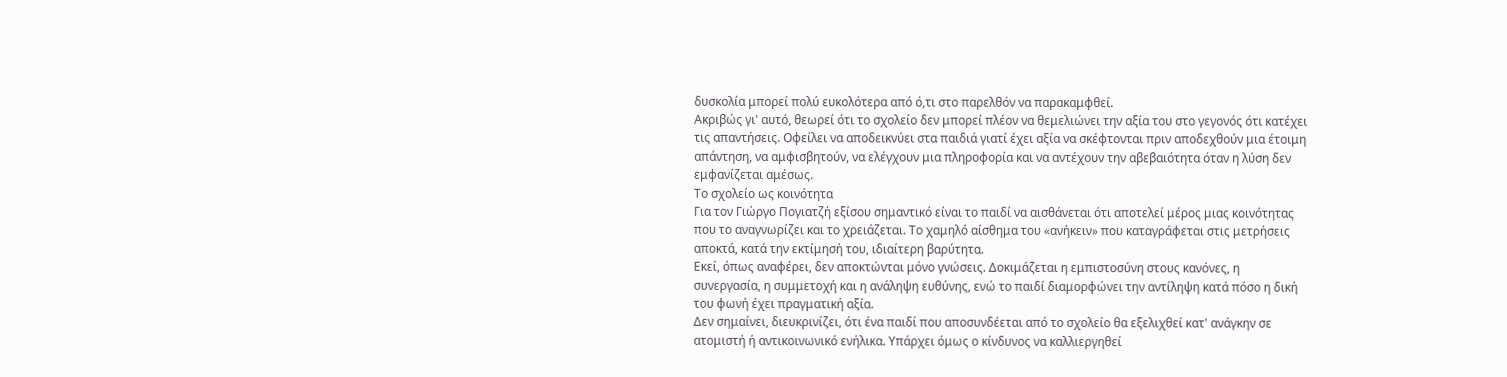δυσκολία μπορεί πολύ ευκολότερα από ό,τι στο παρελθόν να παρακαμφθεί.
Ακριβώς γι' αυτό, θεωρεί ότι το σχολείο δεν μπορεί πλέον να θεμελιώνει την αξία του στο γεγονός ότι κατέχει τις απαντήσεις. Οφείλει να αποδεικνύει στα παιδιά γιατί έχει αξία να σκέφτονται πριν αποδεχθούν μια έτοιμη απάντηση, να αμφισβητούν, να ελέγχουν μια πληροφορία και να αντέχουν την αβεβαιότητα όταν η λύση δεν εμφανίζεται αμέσως.
Το σχολείο ως κοινότητα
Για τον Γιώργο Πογιατζή εξίσου σημαντικό είναι το παιδί να αισθάνεται ότι αποτελεί μέρος μιας κοινότητας που το αναγνωρίζει και το χρειάζεται. Το χαμηλό αίσθημα του «ανήκειν» που καταγράφεται στις μετρήσεις αποκτά, κατά την εκτίμησή του, ιδιαίτερη βαρύτητα.
Εκεί, όπως αναφέρει, δεν αποκτώνται μόνο γνώσεις. Δοκιμάζεται η εμπιστοσύνη στους κανόνες, η συνεργασία, η συμμετοχή και η ανάληψη ευθύνης, ενώ το παιδί διαμορφώνει την αντίληψη κατά πόσο η δική του φωνή έχει πραγματική αξία.
Δεν σημαίνει, διευκρινίζει, ότι ένα παιδί που αποσυνδέεται από το σχολείο θα εξελιχθεί κατ' ανάγκην σε ατομιστή ή αντικοινωνικό ενήλικα. Υπάρχει όμως ο κίνδυνος να καλλιεργηθεί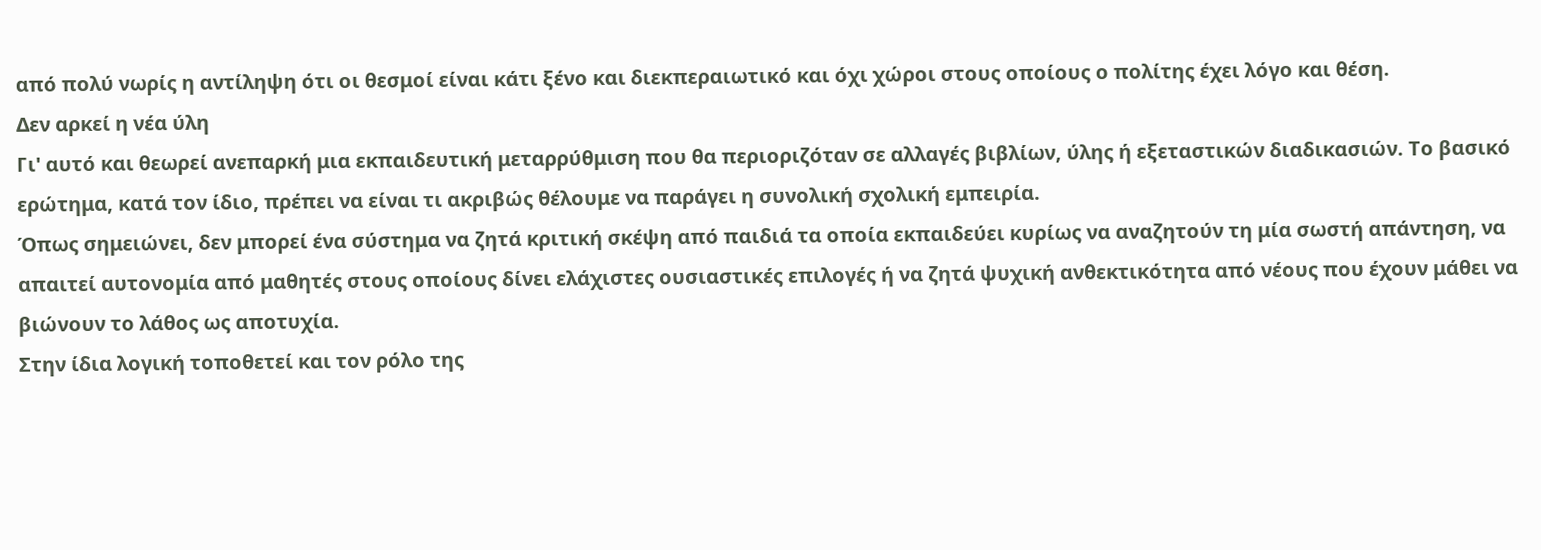από πολύ νωρίς η αντίληψη ότι οι θεσμοί είναι κάτι ξένο και διεκπεραιωτικό και όχι χώροι στους οποίους ο πολίτης έχει λόγο και θέση.
Δεν αρκεί η νέα ύλη
Γι' αυτό και θεωρεί ανεπαρκή μια εκπαιδευτική μεταρρύθμιση που θα περιοριζόταν σε αλλαγές βιβλίων, ύλης ή εξεταστικών διαδικασιών. Το βασικό ερώτημα, κατά τον ίδιο, πρέπει να είναι τι ακριβώς θέλουμε να παράγει η συνολική σχολική εμπειρία.
Όπως σημειώνει, δεν μπορεί ένα σύστημα να ζητά κριτική σκέψη από παιδιά τα οποία εκπαιδεύει κυρίως να αναζητούν τη μία σωστή απάντηση, να απαιτεί αυτονομία από μαθητές στους οποίους δίνει ελάχιστες ουσιαστικές επιλογές ή να ζητά ψυχική ανθεκτικότητα από νέους που έχουν μάθει να βιώνουν το λάθος ως αποτυχία.
Στην ίδια λογική τοποθετεί και τον ρόλο της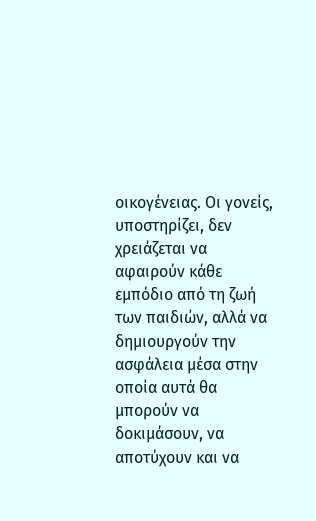οικογένειας. Οι γονείς, υποστηρίζει, δεν χρειάζεται να αφαιρούν κάθε εμπόδιο από τη ζωή των παιδιών, αλλά να δημιουργούν την ασφάλεια μέσα στην οποία αυτά θα μπορούν να δοκιμάσουν, να αποτύχουν και να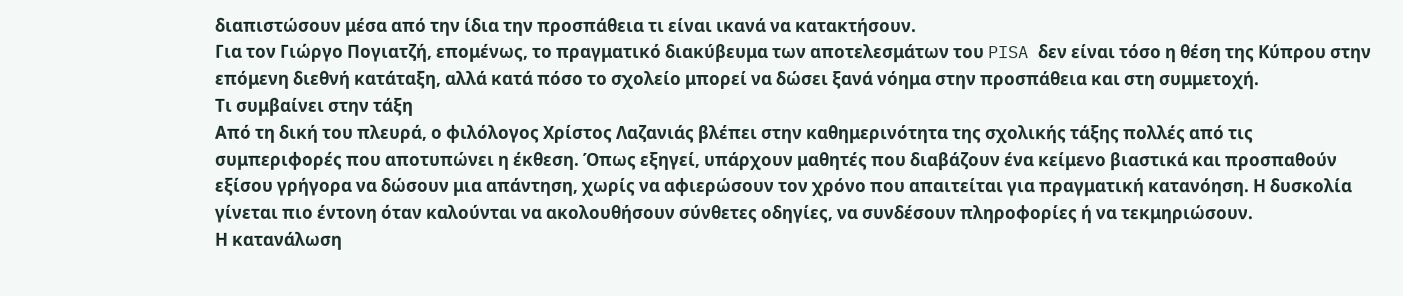διαπιστώσουν μέσα από την ίδια την προσπάθεια τι είναι ικανά να κατακτήσουν.
Για τον Γιώργο Πογιατζή, επομένως, το πραγματικό διακύβευμα των αποτελεσμάτων του PISA δεν είναι τόσο η θέση της Κύπρου στην επόμενη διεθνή κατάταξη, αλλά κατά πόσο το σχολείο μπορεί να δώσει ξανά νόημα στην προσπάθεια και στη συμμετοχή.
Τι συμβαίνει στην τάξη
Από τη δική του πλευρά, ο φιλόλογος Χρίστος Λαζανιάς βλέπει στην καθημερινότητα της σχολικής τάξης πολλές από τις συμπεριφορές που αποτυπώνει η έκθεση. Όπως εξηγεί, υπάρχουν μαθητές που διαβάζουν ένα κείμενο βιαστικά και προσπαθούν εξίσου γρήγορα να δώσουν μια απάντηση, χωρίς να αφιερώσουν τον χρόνο που απαιτείται για πραγματική κατανόηση. Η δυσκολία γίνεται πιο έντονη όταν καλούνται να ακολουθήσουν σύνθετες οδηγίες, να συνδέσουν πληροφορίες ή να τεκμηριώσουν.
Η κατανάλωση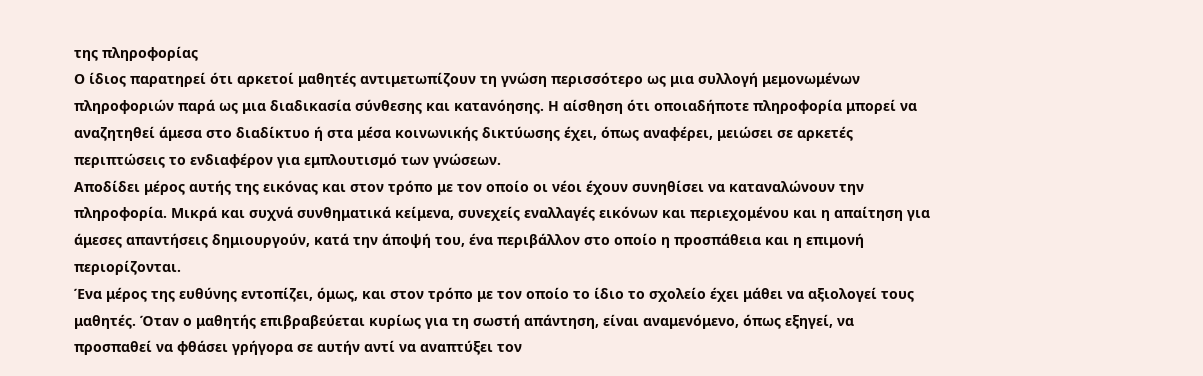της πληροφορίας
Ο ίδιος παρατηρεί ότι αρκετοί μαθητές αντιμετωπίζουν τη γνώση περισσότερο ως μια συλλογή μεμονωμένων πληροφοριών παρά ως μια διαδικασία σύνθεσης και κατανόησης. Η αίσθηση ότι οποιαδήποτε πληροφορία μπορεί να αναζητηθεί άμεσα στο διαδίκτυο ή στα μέσα κοινωνικής δικτύωσης έχει, όπως αναφέρει, μειώσει σε αρκετές περιπτώσεις το ενδιαφέρον για εμπλουτισμό των γνώσεων.
Αποδίδει μέρος αυτής της εικόνας και στον τρόπο με τον οποίο οι νέοι έχουν συνηθίσει να καταναλώνουν την πληροφορία. Μικρά και συχνά συνθηματικά κείμενα, συνεχείς εναλλαγές εικόνων και περιεχομένου και η απαίτηση για άμεσες απαντήσεις δημιουργούν, κατά την άποψή του, ένα περιβάλλον στο οποίο η προσπάθεια και η επιμονή περιορίζονται.
Ένα μέρος της ευθύνης εντοπίζει, όμως, και στον τρόπο με τον οποίο το ίδιο το σχολείο έχει μάθει να αξιολογεί τους μαθητές. Όταν ο μαθητής επιβραβεύεται κυρίως για τη σωστή απάντηση, είναι αναμενόμενο, όπως εξηγεί, να προσπαθεί να φθάσει γρήγορα σε αυτήν αντί να αναπτύξει τον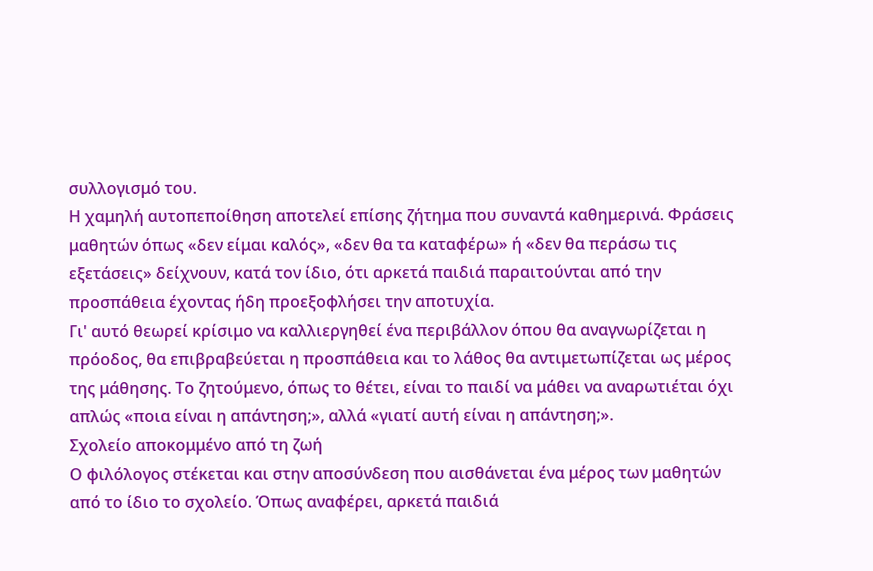συλλογισμό του.
Η χαμηλή αυτοπεποίθηση αποτελεί επίσης ζήτημα που συναντά καθημερινά. Φράσεις μαθητών όπως «δεν είμαι καλός», «δεν θα τα καταφέρω» ή «δεν θα περάσω τις εξετάσεις» δείχνουν, κατά τον ίδιο, ότι αρκετά παιδιά παραιτούνται από την προσπάθεια έχοντας ήδη προεξοφλήσει την αποτυχία.
Γι' αυτό θεωρεί κρίσιμο να καλλιεργηθεί ένα περιβάλλον όπου θα αναγνωρίζεται η πρόοδος, θα επιβραβεύεται η προσπάθεια και το λάθος θα αντιμετωπίζεται ως μέρος της μάθησης. Το ζητούμενο, όπως το θέτει, είναι το παιδί να μάθει να αναρωτιέται όχι απλώς «ποια είναι η απάντηση;», αλλά «γιατί αυτή είναι η απάντηση;».
Σχολείο αποκομμένο από τη ζωή
Ο φιλόλογος στέκεται και στην αποσύνδεση που αισθάνεται ένα μέρος των μαθητών από το ίδιο το σχολείο. Όπως αναφέρει, αρκετά παιδιά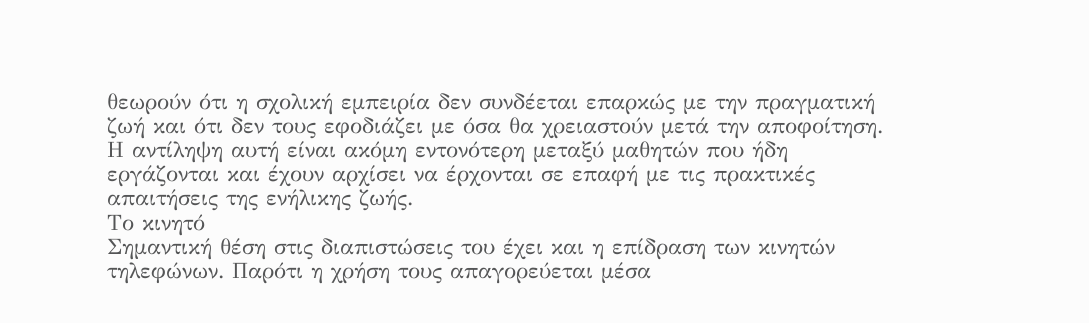θεωρούν ότι η σχολική εμπειρία δεν συνδέεται επαρκώς με την πραγματική ζωή και ότι δεν τους εφοδιάζει με όσα θα χρειαστούν μετά την αποφοίτηση. Η αντίληψη αυτή είναι ακόμη εντονότερη μεταξύ μαθητών που ήδη εργάζονται και έχουν αρχίσει να έρχονται σε επαφή με τις πρακτικές απαιτήσεις της ενήλικης ζωής.
Το κινητό
Σημαντική θέση στις διαπιστώσεις του έχει και η επίδραση των κινητών τηλεφώνων. Παρότι η χρήση τους απαγορεύεται μέσα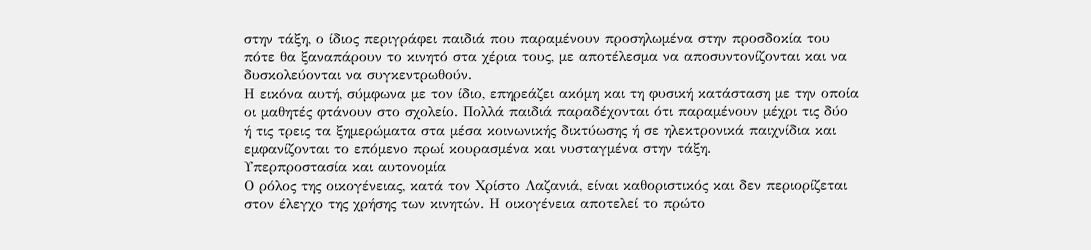στην τάξη, ο ίδιος περιγράφει παιδιά που παραμένουν προσηλωμένα στην προσδοκία του πότε θα ξαναπάρουν το κινητό στα χέρια τους, με αποτέλεσμα να αποσυντονίζονται και να δυσκολεύονται να συγκεντρωθούν.
Η εικόνα αυτή, σύμφωνα με τον ίδιο, επηρεάζει ακόμη και τη φυσική κατάσταση με την οποία οι μαθητές φτάνουν στο σχολείο. Πολλά παιδιά παραδέχονται ότι παραμένουν μέχρι τις δύο ή τις τρεις τα ξημερώματα στα μέσα κοινωνικής δικτύωσης ή σε ηλεκτρονικά παιχνίδια και εμφανίζονται το επόμενο πρωί κουρασμένα και νυσταγμένα στην τάξη.
Υπερπροστασία και αυτονομία
Ο ρόλος της οικογένειας, κατά τον Χρίστο Λαζανιά, είναι καθοριστικός και δεν περιορίζεται στον έλεγχο της χρήσης των κινητών. Η οικογένεια αποτελεί το πρώτο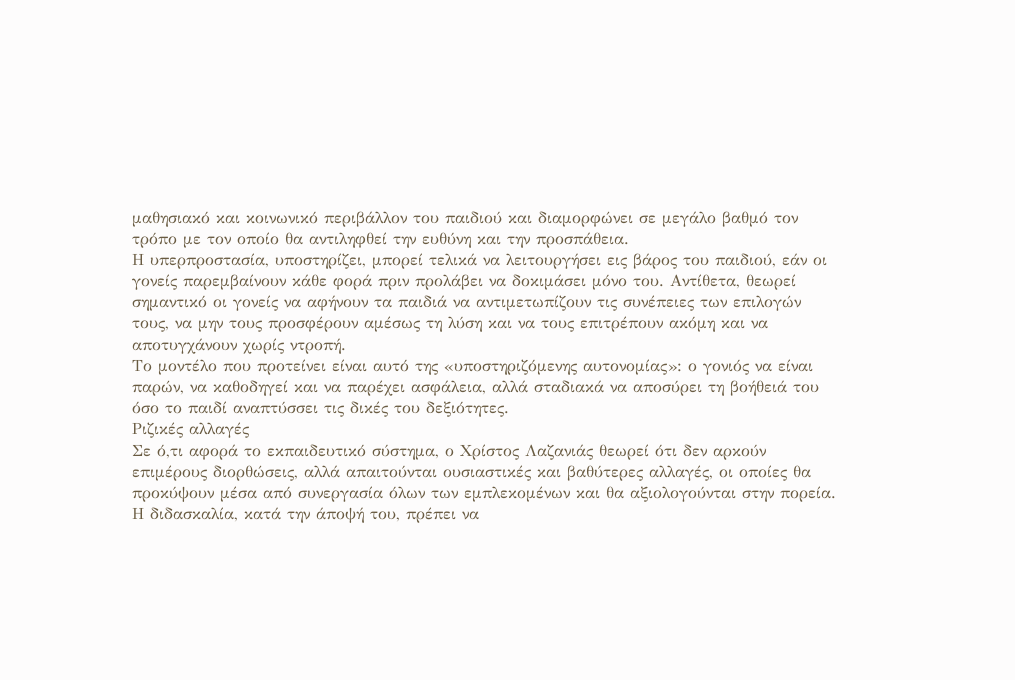μαθησιακό και κοινωνικό περιβάλλον του παιδιού και διαμορφώνει σε μεγάλο βαθμό τον τρόπο με τον οποίο θα αντιληφθεί την ευθύνη και την προσπάθεια.
Η υπερπροστασία, υποστηρίζει, μπορεί τελικά να λειτουργήσει εις βάρος του παιδιού, εάν οι γονείς παρεμβαίνουν κάθε φορά πριν προλάβει να δοκιμάσει μόνο του. Αντίθετα, θεωρεί σημαντικό οι γονείς να αφήνουν τα παιδιά να αντιμετωπίζουν τις συνέπειες των επιλογών τους, να μην τους προσφέρουν αμέσως τη λύση και να τους επιτρέπουν ακόμη και να αποτυγχάνουν χωρίς ντροπή.
Το μοντέλο που προτείνει είναι αυτό της «υποστηριζόμενης αυτονομίας»: ο γονιός να είναι παρών, να καθοδηγεί και να παρέχει ασφάλεια, αλλά σταδιακά να αποσύρει τη βοήθειά του όσο το παιδί αναπτύσσει τις δικές του δεξιότητες.
Ριζικές αλλαγές
Σε ό,τι αφορά το εκπαιδευτικό σύστημα, ο Χρίστος Λαζανιάς θεωρεί ότι δεν αρκούν επιμέρους διορθώσεις, αλλά απαιτούνται ουσιαστικές και βαθύτερες αλλαγές, οι οποίες θα προκύψουν μέσα από συνεργασία όλων των εμπλεκομένων και θα αξιολογούνται στην πορεία.
Η διδασκαλία, κατά την άποψή του, πρέπει να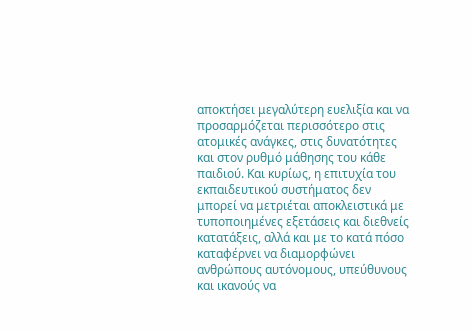αποκτήσει μεγαλύτερη ευελιξία και να προσαρμόζεται περισσότερο στις ατομικές ανάγκες, στις δυνατότητες και στον ρυθμό μάθησης του κάθε παιδιού. Και κυρίως, η επιτυχία του εκπαιδευτικού συστήματος δεν μπορεί να μετριέται αποκλειστικά με τυποποιημένες εξετάσεις και διεθνείς κατατάξεις, αλλά και με το κατά πόσο καταφέρνει να διαμορφώνει ανθρώπους αυτόνομους, υπεύθυνους και ικανούς να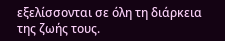εξελίσσονται σε όλη τη διάρκεια της ζωής τους.